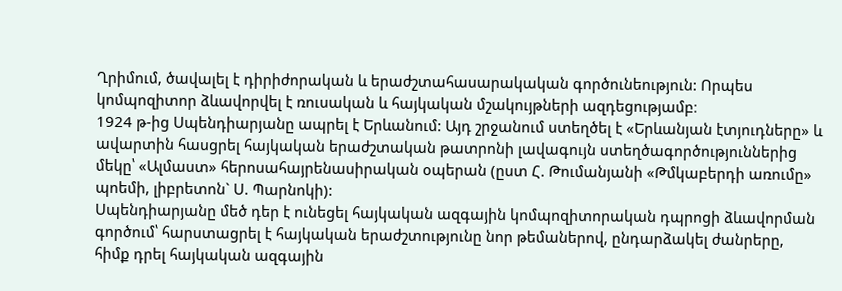Ղրիմում, ծավալել է դիրիժորական և երաժշտահասարակական գործունեություն: Որպես կոմպոզիտոր ձևավորվել է ռուսական և հայկական մշակույթների ազդեցությամբ։
1924 թ-ից Սպենդիարյանը ապրել է Երևանում: Այդ շրջանում ստեղծել է «Երևանյան էտյուդները» և ավարտին հասցրել հայկական երաժշտական թատրոնի լավագույն ստեղծագործություններից մեկը՝ «Ալմաստ» հերոսահայրենասիրական օպերան (ըստ Հ. Թումանյանի «Թմկաբերդի առումը» պոեմի, լիբրետոն` Ս. Պարնոկի):
Սպենդիարյանը մեծ դեր է ունեցել հայկական ազգային կոմպոզիտորական դպրոցի ձևավորման գործում՝ հարստացրել է հայկական երաժշտությունը նոր թեմաներով, ընդարձակել ժանրերը, հիմք դրել հայկական ազգային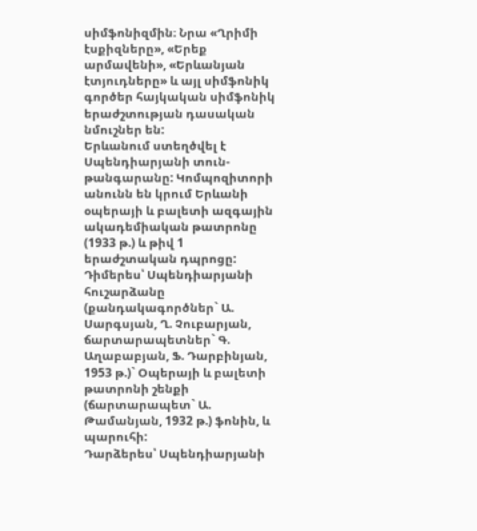սիմֆոնիզմին։ Նրա «Ղրիմի էսքիզները», «Երեք արմավենի», «Երևանյան էտյուդները» և այլ սիմֆոնիկ գործեր հայկական սիմֆոնիկ երաժշտության դասական նմուշներ են:
Երևանում ստեղծվել է Սպենդիարյանի տուն-թանգարանը: Կոմպոզիտորի անունն են կրում Երևանի օպերայի և բալետի ազգային ակադեմիական թատրոնը (1933 թ.) և թիվ 1 երաժշտական դպրոցը:
Դիմերես՝ Սպենդիարյանի հուշարձանը (քանդակագործներ` Ա. Սարգսյան, Ղ. Չուբարյան, ճարտարապետներ` Գ. Աղաբաբյան, Ֆ. Դարբինյան, 1953 թ.)` Օպերայի և բալետի թատրոնի շենքի (ճարտարապետ` Ա. Թամանյան, 1932 թ.) ֆոնին, և պարուհի:
Դարձերես՝ Սպենդիարյանի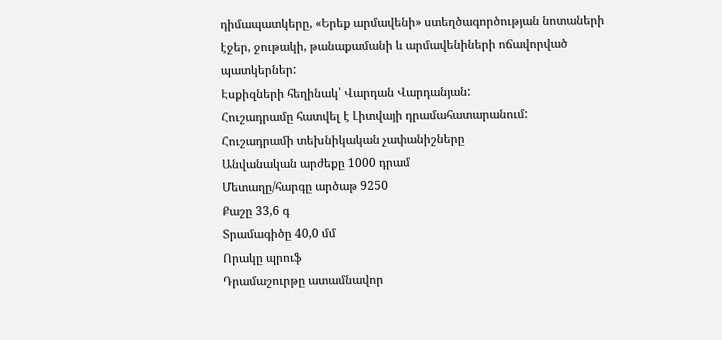դիմապատկերը, «Երեք արմավենի» ստեղծագործության նոտաների էջեր, ջութակի, թանաքամանի և արմավենիների ոճավորված պատկերներ:
Էսքիզների հեղինակ՝ Վարդան Վարդանյան:
Հուշադրամը հատվել է Լիտվայի դրամահատարանում:
Հուշադրամի տեխնիկական չափանիշները
Անվանական արժեքը 1000 դրամ
Մետաղը/հարգը արծաթ 9250
Քաշը 33,6 գ
Տրամագիծը 40,0 մմ
Որակը պրուֆ
Դրամաշուրթը ատամնավոր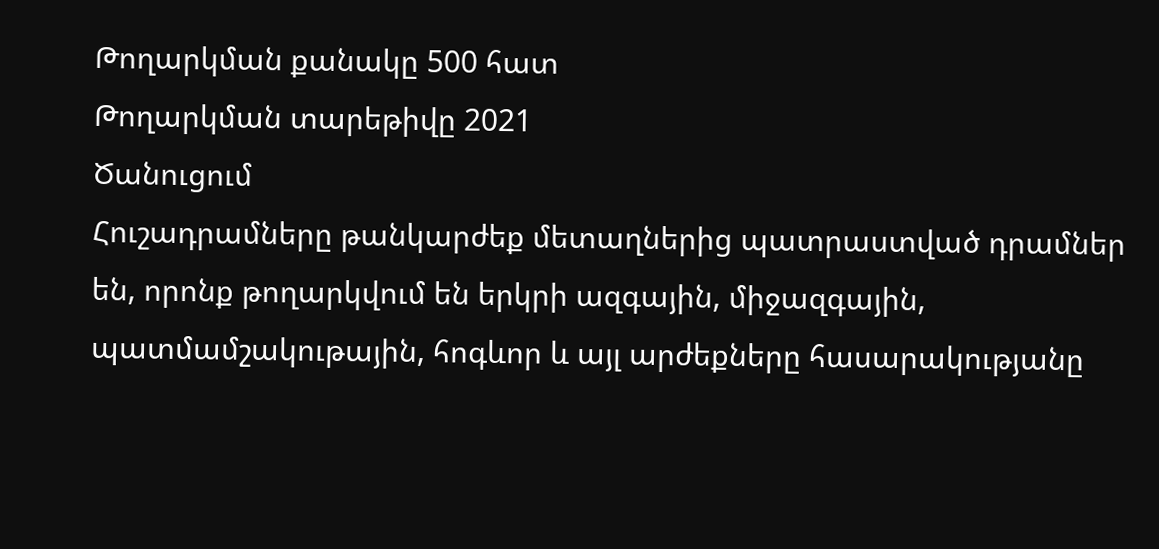Թողարկման քանակը 500 հատ
Թողարկման տարեթիվը 2021
Ծանուցում
Հուշադրամները թանկարժեք մետաղներից պատրաստված դրամներ են, որոնք թողարկվում են երկրի ազգային, միջազգային, պատմամշակութային, հոգևոր և այլ արժեքները հասարակությանը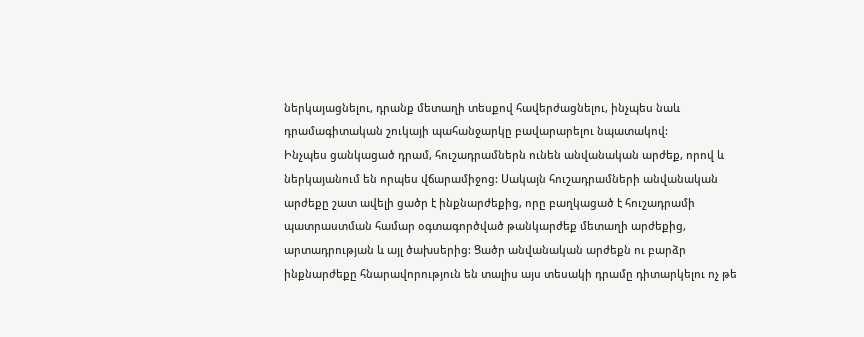ներկայացնելու, դրանք մետաղի տեսքով հավերժացնելու, ինչպես նաև դրամագիտական շուկայի պահանջարկը բավարարելու նպատակով:
Ինչպես ցանկացած դրամ, հուշադրամներն ունեն անվանական արժեք, որով և ներկայանում են որպես վճարամիջոց: Սակայն հուշադրամների անվանական արժեքը շատ ավելի ցածր է ինքնարժեքից, որը բաղկացած է հուշադրամի պատրաստման համար օգտագործված թանկարժեք մետաղի արժեքից, արտադրության և այլ ծախսերից: Ցածր անվանական արժեքն ու բարձր ինքնարժեքը հնարավորություն են տալիս այս տեսակի դրամը դիտարկելու ոչ թե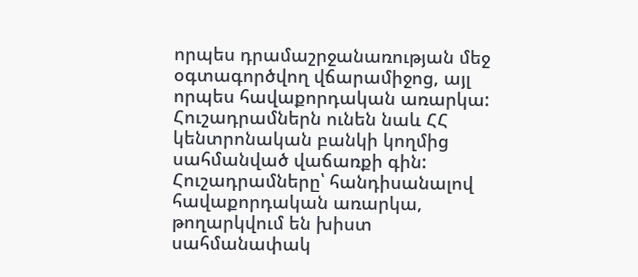որպես դրամաշրջանառության մեջ օգտագործվող վճարամիջոց, այլ որպես հավաքորդական առարկա: Հուշադրամներն ունեն նաև ՀՀ կենտրոնական բանկի կողմից սահմանված վաճառքի գին:
Հուշադրամները՝ հանդիսանալով հավաքորդական առարկա, թողարկվում են խիստ սահմանափակ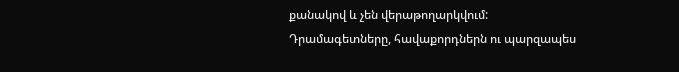քանակով և չեն վերաթողարկվում:
Դրամագետները, հավաքորդներն ու պարզապես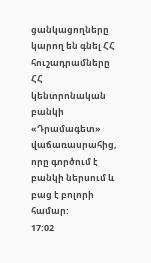ցանկացողները կարող են գնել ՀՀ հուշադրամները ՀՀ կենտրոնական բանկի «Դրամագետ» վաճառասրահից, որը գործում է բանկի ներսում և բաց է բոլորի համար:
17:02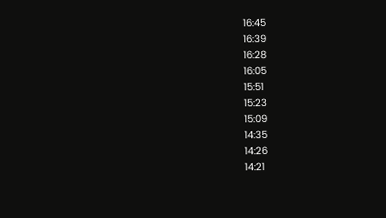16:45
16:39
16:28
16:05
15:51
15:23
15:09
14:35
14:26
14:21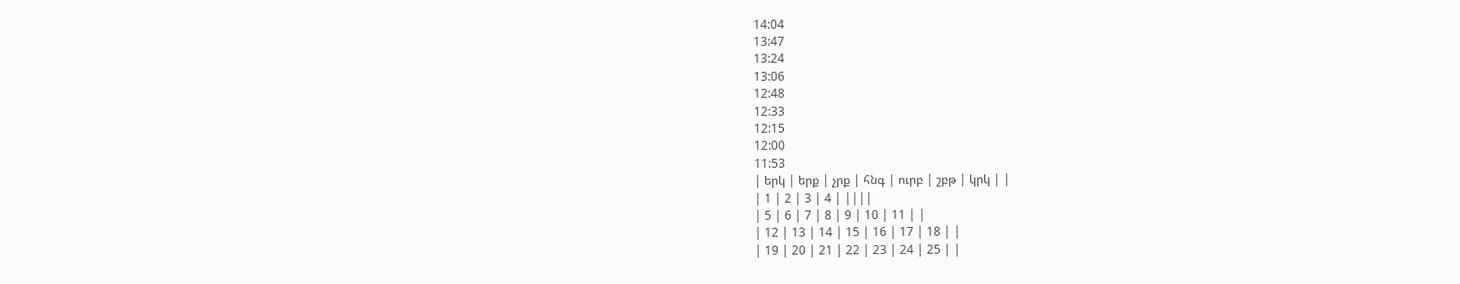14:04
13:47
13:24
13:06
12:48
12:33
12:15
12:00
11:53
| երկ | երք | չրք | հնգ | ուրբ | շբթ | կրկ | |
| 1 | 2 | 3 | 4 | ||||
| 5 | 6 | 7 | 8 | 9 | 10 | 11 | |
| 12 | 13 | 14 | 15 | 16 | 17 | 18 | |
| 19 | 20 | 21 | 22 | 23 | 24 | 25 | |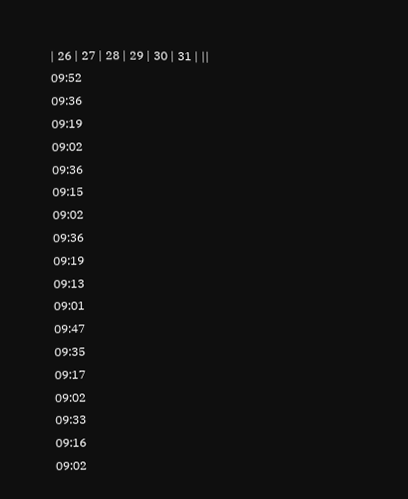| 26 | 27 | 28 | 29 | 30 | 31 | ||
09:52
09:36
09:19
09:02
09:36
09:15
09:02
09:36
09:19
09:13
09:01
09:47
09:35
09:17
09:02
09:33
09:16
09:02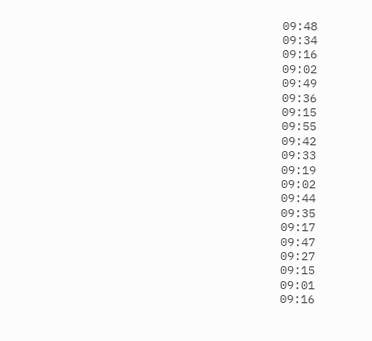09:48
09:34
09:16
09:02
09:49
09:36
09:15
09:55
09:42
09:33
09:19
09:02
09:44
09:35
09:17
09:47
09:27
09:15
09:01
09:16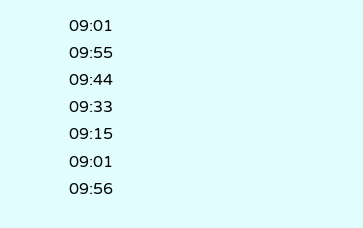09:01
09:55
09:44
09:33
09:15
09:01
09:56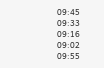09:45
09:33
09:16
09:02
09:55